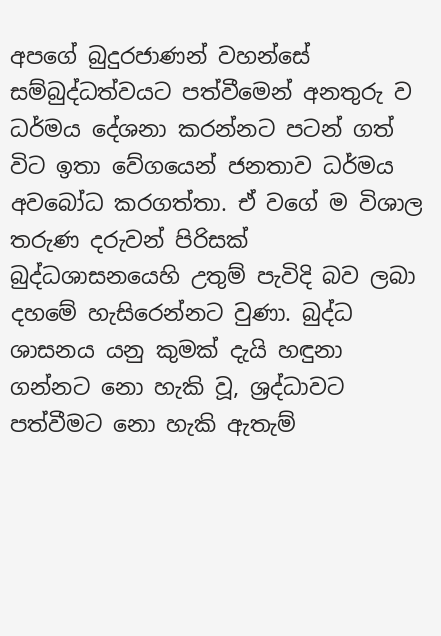අපගේ බුදුරජාණන් වහන්සේ සම්බුද්ධත්වයට පත්වීමෙන් අනතුරු ව ධර්මය දේශනා කරන්නට පටන් ගත් විට ඉතා වේගයෙන් ජනතාව ධර්මය අවබෝධ කරගත්තා. ඒ වගේ ම විශාල තරුණ දරුවන් පිරිසක් බුද්ධශාසනයෙහි උතුම් පැවිදි බව ලබා දහමේ හැසිරෙන්නට වුණා. බුද්ධ ශාසනය යනු කුමක් දැයි හඳුනා ගන්නට නො හැකි වූ, ශ්‍රද්ධාවට පත්වීමට නො හැකි ඇතැම්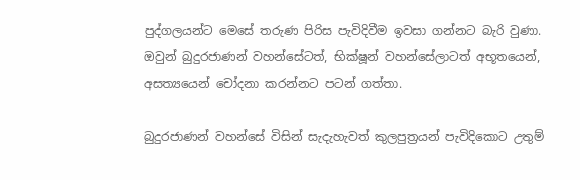පුද්ගලයන්ට මෙසේ තරුණ පිරිස පැවිදිවීම ඉවසා ගන්නට බැරි වුණා. ඔවුන් බුදුරජාණන් වහන්සේටත්, භික්ෂූන් වහන්සේලාටත් අභූතයෙන්, අසත්‍යයෙන් චෝදනා කරන්නට පටන් ගත්තා.

බුදුරජාණන් වහන්සේ විසින් සැදැහැවත් කුලපුත්‍රයන් පැවිදිකොට උතුම්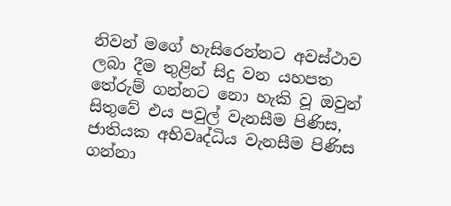නිවන් මගේ හැසිරෙන්නට අවස්ථාව ලබා දීම තුළින් සිදු වන යහපත තේරුම් ගන්නට නො හැකි වූ ඔවුන් සිතුවේ එය පවුල් වැනසීම පිණිස, ජාතියක අභිවෘද්ධිය වැනසීම පිණිස ගන්නා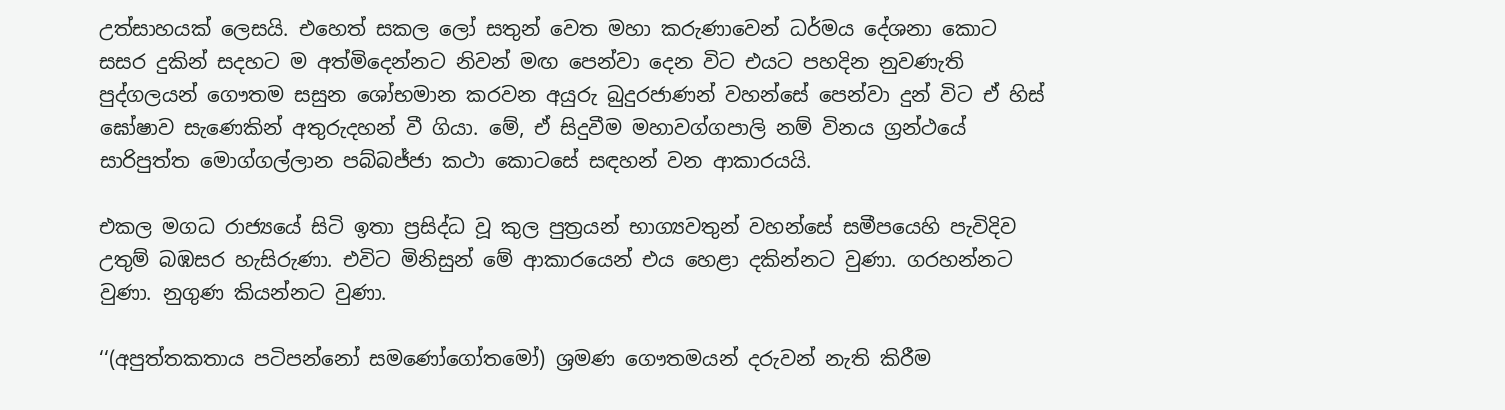උත්සාහයක් ලෙසයි. එහෙත් සකල ලෝ සතුන් වෙත මහා කරුණාවෙන් ධර්මය දේශනා කොට සසර දුකින් සදහට ම අත්මිදෙන්නට නිවන් මඟ පෙන්වා දෙන විට එයට පහදින නුවණැති පුද්ගලයන් ගෞතම සසුන ශෝභමාන කරවන අයුරු බුදුරජාණන් වහන්සේ පෙන්වා දුන් විට ඒ හිස් ඝෝෂාව සැණෙකින් අතුරුදහන් වී ගියා. මේ, ඒ සිදුවීම මහාවග්ගපාලි නම් විනය ග්‍රන්ථයේ සාරිපුත්ත මොග්ගල්ලාන පබ්බජ්ජා කථා කොටසේ සඳහන් වන ආකාරයයි.

එකල මගධ රාජ්‍යයේ සිටි ඉතා ප්‍රසිද්ධ වූ කුල පුත්‍රයන් භාග්‍යවතුන් වහන්සේ සමීපයෙහි පැවිදිව උතුම් බඹසර හැසිරුණා. එවිට මිනිසුන් මේ ආකාරයෙන් එය හෙළා දකින්නට වුණා. ගරහන්නට වුණා. නුගුණ කියන්නට වුණා.

‘‘(අපුත්තකතාය පටිපන්නෝ සමණෝගෝතමෝ) ශ්‍රමණ ගෞතමයන් දරුවන් නැති කිරීම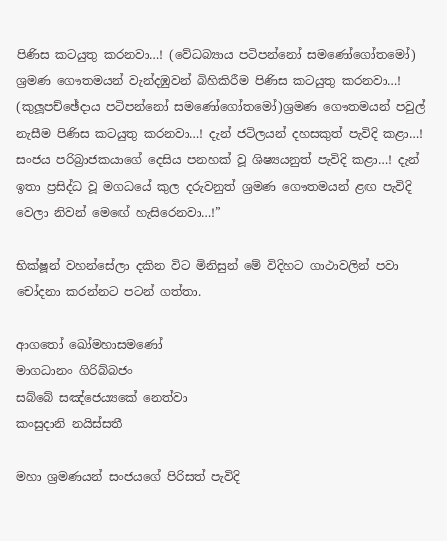පිණිස කටයුතු කරනවා…! (වේධබ්‍යාය පටිපන්නෝ සමණෝගෝතමෝ) ශ්‍රමණ ගෞතමයන් වැන්දඹුවන් බිහිකිරීම පිණිස කටයුතු කරනවා…! (කුලූපච්ඡේදාය පටිපන්නෝ සමණෝගෝතමෝ)ශ්‍රමණ ගෞතමයන් පවුල් නැසීම පිණිස කටයුතු කරනවා…! දැන් ජටිලයන් දහසකුත් පැවිදි කළා…! සංජය පරිබ්‍රාජකයාගේ දෙසිය පනහක් වූ ශිෂ්‍යයනුත් පැවිදි කළා…! දැන් ඉතා ප්‍රසිද්ධ වූ මගධයේ කුල දරුවනුත් ශ්‍රමණ ගෞතමයන් ළඟ පැවිදි වෙලා නිවන් මෙඟේ හැසිරෙනවා…!”

භික්ෂූන් වහන්සේලා දකින විට මිනිසුන් මේ විදිහට ගාථාවලින් පවා චෝදනා කරන්නට පටන් ගත්තා.

ආගතෝ ඛෝමහාසමණෝ
මාගධානං ගිරිබ්බජං
සබ්බේ සඤ්ජෙය්‍යකේ නෙත්වා
කංසුදානි නයිස්සතී

මහා ශ්‍රමණයන් සංජයගේ පිරිසත් පැවිදි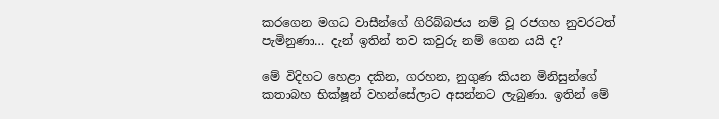කරගෙන මගධ වාසීන්ගේ ගිරිබ්බජය නම් වූ රජගහ නුවරටත් පැමිනුණා… දැන් ඉතින් තව කවුරු නම් ගෙන යයි ද?

මේ විදිහට හෙළා දකින, ගරහන, නුගුණ කියන මිනිසුන්ගේ කතාබහ භික්ෂූන් වහන්සේලාට අසන්නට ලැබුණා. ඉතින් මේ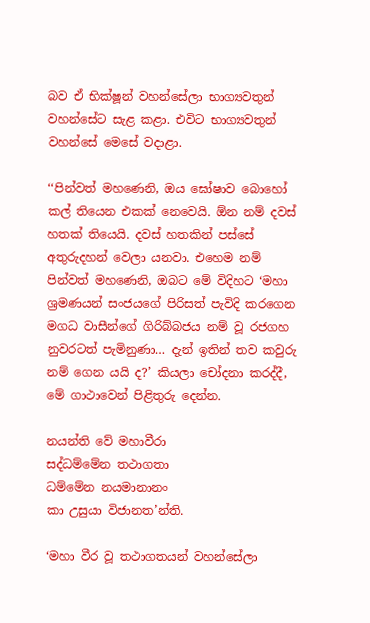බව ඒ භික්ෂූන් වහන්සේලා භාග්‍යවතුන් වහන්සේට සැළ කළා. එවිට භාග්‍යවතුන් වහන්සේ මෙසේ වදාළා.

‘‘පින්වත් මහණෙනි, ඔය ඝෝෂාව බොහෝ කල් තියෙන එකක් නෙවෙයි. ඕන නම් දවස් හතක් තියෙයි. දවස් හතකින් පස්සේ අතුරුදහන් වෙලා යනවා. එහෙම නම් පින්වත් මහණෙනි, ඔබට මේ විදිහට ‘මහා ශ්‍රමණයන් සංජයගේ පිරිසත් පැවිදි කරගෙන මගධ වාසීන්ගේ ගිරිබ්බජය නම් වූ රජගහ නුවරටත් පැමිනුණා… දැන් ඉතින් තව කවුරු නම් ගෙන යයි ද?’ කියලා චෝදනා කරද්දී, මේ ගාථාවෙන් පිළිතුරු දෙන්න.

නයන්ති වේ මහාවීරා
සද්ධම්මේන තථාගතා
ධම්මේන නයමානානං
කා උසුයා විජානත’න්ති.

‘මහා වීර වූ තථාගතයන් වහන්සේලා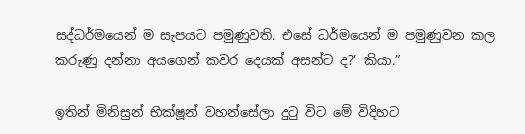සද්ධර්මයෙන් ම සැපයට පමුණුවති. එසේ ධර්මයෙන් ම පමුණුවන කල කරුණු දන්නා අයගෙන් කවර දෙයක් අසන්ට ද?’ කියා.”

ඉතින් මිනිසුන් භික්ෂූන් වහන්සේලා දුටු විට මේ විදිහට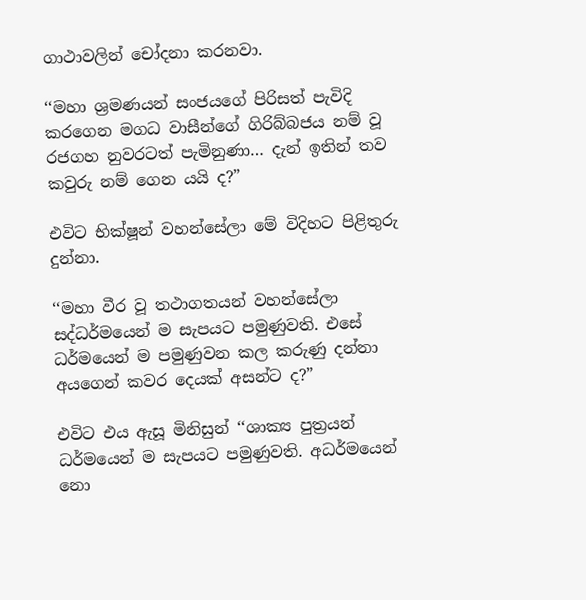ගාථාවලින් චෝදනා කරනවා.

‘‘මහා ශ්‍රමණයන් සංජයගේ පිරිසත් පැවිදි කරගෙන මගධ වාසීන්ගේ ගිරිබ්බජය නම් වූ රජගහ නුවරටත් පැමිනුණා… දැන් ඉතින් තව කවුරු නම් ගෙන යයි ද?”

එවිට භික්ෂූන් වහන්සේලා මේ විදිහට පිළිතුරු දුන්නා.

‘‘මහා වීර වූ තථාගතයන් වහන්සේලා සද්ධර්මයෙන් ම සැපයට පමුණුවති. එසේ ධර්මයෙන් ම පමුණුවන කල කරුණු දන්නා අයගෙන් කවර දෙයක් අසන්ට ද?”

එවිට එය ඇසූ මිනිසුන් ‘‘ශාක්‍ය පුත්‍රයන් ධර්මයෙන් ම සැපයට පමුණුවති. අධර්මයෙන් නො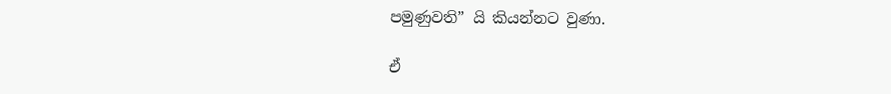පමුණුවති” යි කියන්නට වුණා.

ඒ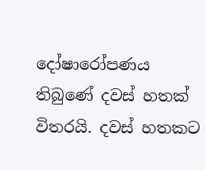දෝෂාරෝපණය තිබුණේ දවස් හතක් විතරයි. දවස් හතකට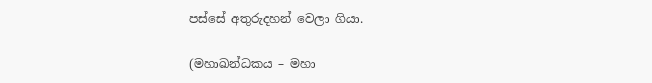පස්සේ අතුරුදහන් වෙලා ගියා.

(මහාඛන්ධකය – මහා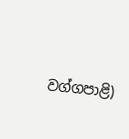වග්ගපාළි)